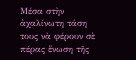Μέσα στὴν ἀχαλίνωτη τάση τους νὰ φέρουν σὲ πέρας ἕνωση τῆς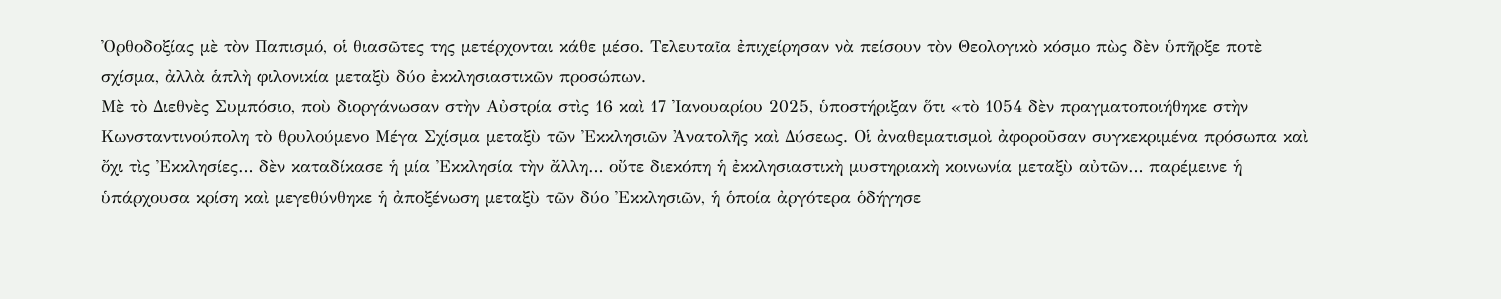Ὀρθοδοξίας μὲ τὸν Παπισμό, οἱ θιασῶτες της μετέρχονται κάθε μέσο. Τελευταῖα ἐπιχείρησαν νὰ πείσουν τὸν Θεολογικὸ κόσμο πὼς δὲν ὑπῆρξε ποτὲ σχίσμα, ἀλλὰ ἁπλὴ φιλονικία μεταξὺ δύο ἐκκλησιαστικῶν προσώπων.
Μὲ τὸ Διεθνὲς Συμπόσιο, ποὺ διοργάνωσαν στὴν Αὐστρία στὶς 16 καὶ 17 Ἰανουαρίου 2025, ὑποστήριξαν ὅτι «τὸ 1054 δὲν πραγματοποιήθηκε στὴν Κωνσταντινούπολη τὸ θρυλούμενο Μέγα Σχίσμα μεταξὺ τῶν Ἐκκλησιῶν Ἀνατολῆς καὶ Δύσεως. Οἱ ἀναθεματισμοὶ ἀφοροῦσαν συγκεκριμένα πρόσωπα καὶ ὄχι τὶς Ἐκκλησίες… δὲν καταδίκασε ἡ μία Ἐκκλησία τὴν ἄλλη… οὔτε διεκόπη ἡ ἐκκλησιαστικὴ μυστηριακὴ κοινωνία μεταξὺ αὐτῶν… παρέμεινε ἡ ὑπάρχουσα κρίση καὶ μεγεθύνθηκε ἡ ἀποξένωση μεταξὺ τῶν δύο Ἐκκλησιῶν, ἡ ὁποία ἀργότερα ὁδήγησε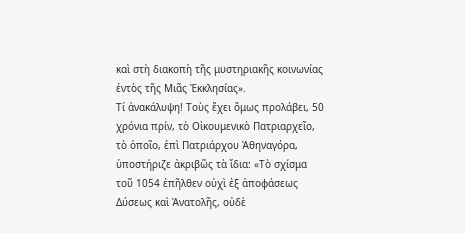καὶ στὴ διακοπὴ τῆς μυστηριακῆς κοινωνίας ἐντὸς τῆς Μιᾶς Ἐκκλησίας».
Τί ἀνακάλυψη! Τοὺς ἔχει ὅμως προλάβει, 50 χρόνια πρίν, τὸ Οἰκουμενικὸ Πατριαρχεῖο, τὸ ὁποῖο, ἐπὶ Πατριάρχου Ἀθηναγόρα, ὑποστήριζε ἀκριβῶς τὰ ἴδια: «Τὸ σχίσμα τοῦ 1054 ἐπῆλθεν οὐχὶ ἐξ ἀποφάσεως Δύσεως καὶ Ἀνατολῆς, οὐδὲ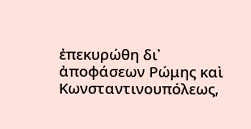ἐπεκυρώθη δι᾿ ἀποφάσεων Ρώμης καὶ Κωνσταντινουπόλεως,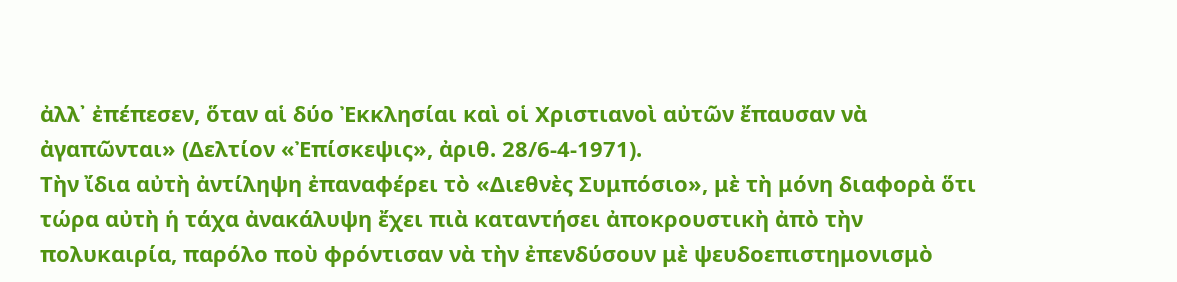ἀλλ᾿ ἐπέπεσεν, ὅταν αἱ δύο Ἐκκλησίαι καὶ οἱ Χριστιανοὶ αὐτῶν ἔπαυσαν νὰ ἀγαπῶνται» (Δελτίον «Ἐπίσκεψις», ἀριθ. 28/6-4-1971).
Τὴν ἴδια αὐτὴ ἀντίληψη ἐπαναφέρει τὸ «Διεθνὲς Συμπόσιο», μὲ τὴ μόνη διαφορὰ ὅτι τώρα αὐτὴ ἡ τάχα ἀνακάλυψη ἔχει πιὰ καταντήσει ἀποκρουστικὴ ἀπὸ τὴν πολυκαιρία, παρόλο ποὺ φρόντισαν νὰ τὴν ἐπενδύσουν μὲ ψευδοεπιστημονισμὸ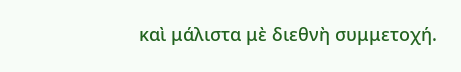καὶ μάλιστα μὲ διεθνὴ συμμετοχή.